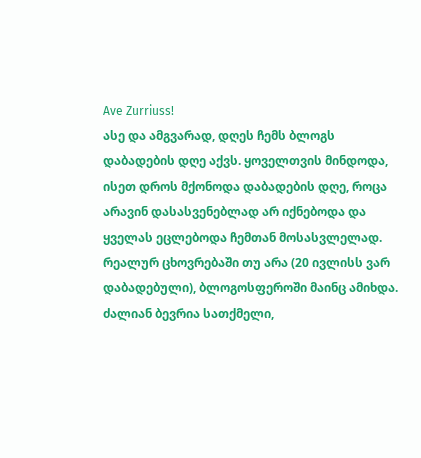Ave Zurriuss!
ასე და ამგვარად, დღეს ჩემს ბლოგს დაბადების დღე აქვს. ყოველთვის მინდოდა, ისეთ დროს მქონოდა დაბადების დღე, როცა არავინ დასასვენებლად არ იქნებოდა და ყველას ეცლებოდა ჩემთან მოსასვლელად. რეალურ ცხოვრებაში თუ არა (20 ივლისს ვარ დაბადებული), ბლოგოსფეროში მაინც ამიხდა.
ძალიან ბევრია სათქმელი,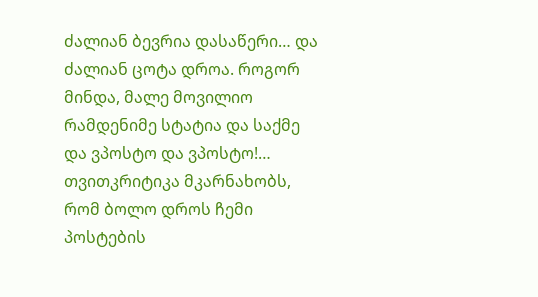ძალიან ბევრია დასაწერი… და ძალიან ცოტა დროა. როგორ მინდა, მალე მოვილიო რამდენიმე სტატია და საქმე და ვპოსტო და ვპოსტო!… თვითკრიტიკა მკარნახობს, რომ ბოლო დროს ჩემი პოსტების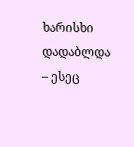ხარისხი დადაბლდა – ესეც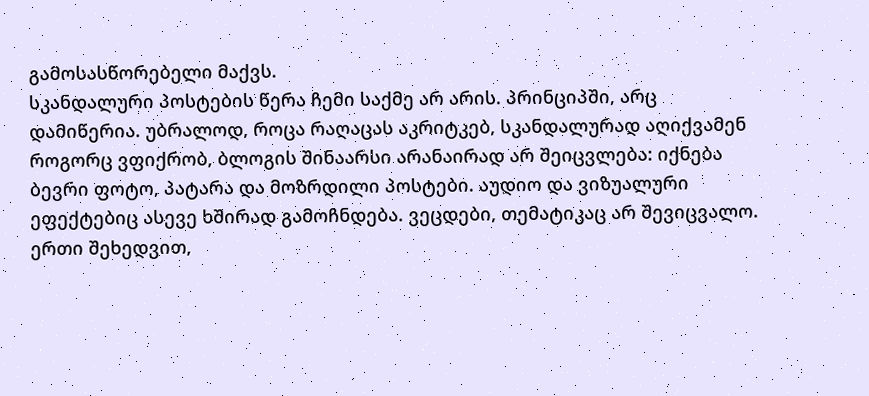გამოსასწორებელი მაქვს.
სკანდალური პოსტების წერა ჩემი საქმე არ არის. პრინციპში, არც დამიწერია. უბრალოდ, როცა რაღაცას აკრიტკებ, სკანდალურად აღიქვამენ
როგორც ვფიქრობ, ბლოგის შინაარსი არანაირად არ შეიცვლება: იქნება ბევრი ფოტო, პატარა და მოზრდილი პოსტები. აუდიო და ვიზუალური ეფექტებიც ასევე ხშირად გამოჩნდება. ვეცდები, თემატიკაც არ შევიცვალო.
ერთი შეხედვით,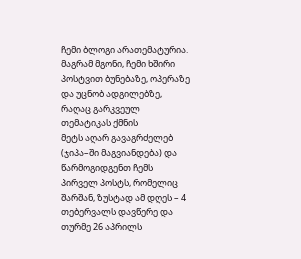ჩემი ბლოგი არათემატურია. მაგრამ მგონი, ჩემი ხშირი პოსტვით ბუნებაზე, ოპერაზე და უცნობ ადგილებზე, რაღაც გარკვეულ თემატიკას ქმნის
მეტს აღარ გავაგრძელებ (ჯიპა–ში მაგვიანდება) და წარმოგიდგენთ ჩემს პირველ პოსტს, რომელიც შარშან, ზუსტად ამ დღეს – 4 თებერვალს დავწერე და თურმე 26 აპრილს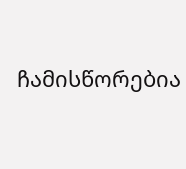ჩამისწორებია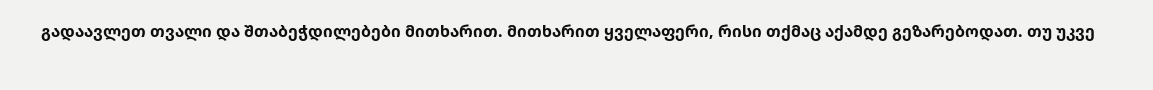გადაავლეთ თვალი და შთაბეჭდილებები მითხარით. მითხარით ყველაფერი, რისი თქმაც აქამდე გეზარებოდათ. თუ უკვე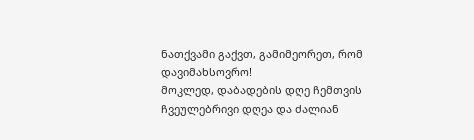ნათქვამი გაქვთ, გამიმეორეთ, რომ დავიმახსოვრო!
მოკლედ, დაბადების დღე ჩემთვის ჩვეულებრივი დღეა და ძალიან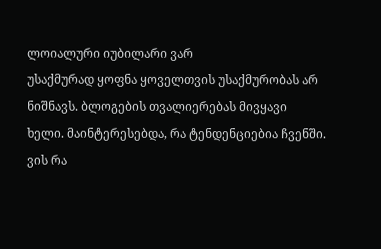ლოიალური იუბილარი ვარ
უსაქმურად ყოფნა ყოველთვის უსაქმურობას არ ნიშნავს. ბლოგების თვალიერებას მივყავი ხელი. მაინტერესებდა, რა ტენდენციებია ჩვენში. ვის რა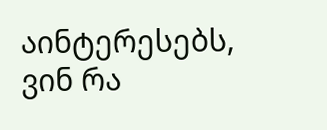აინტერესებს, ვინ რა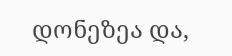დონეზეა და,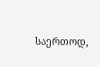საერთოდ,